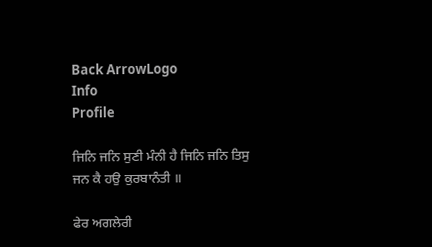Back ArrowLogo
Info
Profile

ਜਿਨਿ ਜਨਿ ਸੁਣੀ ਮੰਨੀ ਹੈ ਜਿਨਿ ਜਨਿ ਤਿਸੁ ਜਨ ਕੈ ਹਉ ਕੁਰਬਾਨੰਤੀ ॥

ਫੇਰ ਅਗਲੇਰੀ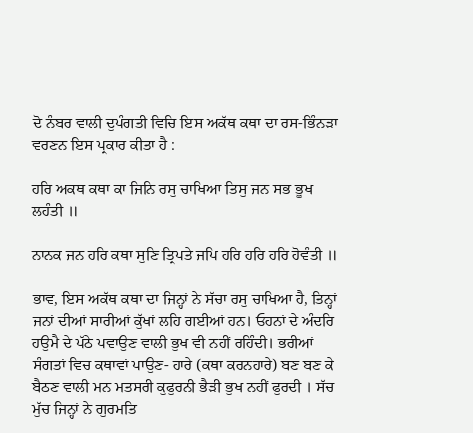ਦੋ ਨੰਬਰ ਵਾਲੀ ਦੁਪੰਗਤੀ ਵਿਚਿ ਇਸ ਅਕੱਥ ਕਥਾ ਦਾ ਰਸ-ਭਿੰਨੜਾ ਵਰਣਨ ਇਸ ਪ੍ਰਕਾਰ ਕੀਤਾ ਹੈ :

ਹਰਿ ਅਕਥ ਕਥਾ ਕਾ ਜਿਨਿ ਰਸੁ ਚਾਖਿਆ ਤਿਸੁ ਜਨ ਸਭ ਭੂਖ ਲਹੰਤੀ ॥

ਨਾਨਕ ਜਨ ਹਰਿ ਕਥਾ ਸੁਣਿ ਤ੍ਰਿਪਤੇ ਜਪਿ ਹਰਿ ਹਰਿ ਹਰਿ ਹੋਵੰਤੀ ॥

ਭਾਵ, ਇਸ ਅਕੱਥ ਕਥਾ ਦਾ ਜਿਨ੍ਹਾਂ ਨੇ ਸੱਚਾ ਰਸੁ ਚਾਖਿਆ ਹੈ, ਤਿਨ੍ਹਾਂ ਜਨਾਂ ਦੀਆਂ ਸਾਰੀਆਂ ਕੁੱਖਾਂ ਲਹਿ ਗਈਆਂ ਹਨ। ਓਹਨਾਂ ਦੇ ਅੰਦਰਿ ਹਉਮੈ ਦੇ ਪੱਠੇ ਪਵਾਉਣ ਵਾਲੀ ਭੁਖ ਵੀ ਨਹੀਂ ਰਹਿੰਦੀ। ਭਰੀਆਂ ਸੰਗਤਾਂ ਵਿਚ ਕਥਾਵਾਂ ਪਾਉਣ- ਹਾਰੇ (ਕਥਾ ਕਰਨਹਾਰੇ) ਬਣ ਬਣ ਕੇ ਬੈਠਣ ਵਾਲੀ ਮਨ ਮਤਸਰੀ ਕੁਫੁਰਨੀ ਭੈੜੀ ਭੁਖ ਨਹੀਂ ਫੁਰਦੀ । ਸੱਚ ਮੁੱਚ ਜਿਨ੍ਹਾਂ ਨੇ ਗੁਰਮਤਿ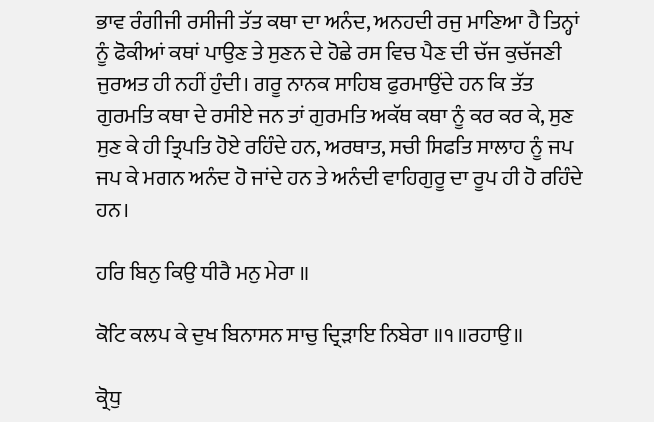ਭਾਵ ਰੰਗੀਜੀ ਰਸੀਜੀ ਤੱਤ ਕਥਾ ਦਾ ਅਨੰਦ, ਅਨਹਦੀ ਰਜੁ ਮਾਣਿਆ ਹੈ ਤਿਨ੍ਹਾਂ ਨੂੰ ਫੋਕੀਆਂ ਕਥਾਂ ਪਾਉਣ ਤੇ ਸੁਣਨ ਦੇ ਹੋਛੇ ਰਸ ਵਿਚ ਪੈਣ ਦੀ ਚੱਜ ਕੁਚੱਜਣੀ ਜੁਰਅਤ ਹੀ ਨਹੀਂ ਹੁੰਦੀ। ਗਰੂ ਨਾਨਕ ਸਾਹਿਬ ਫੁਰਮਾਉਂਦੇ ਹਨ ਕਿ ਤੱਤ ਗੁਰਮਤਿ ਕਥਾ ਦੇ ਰਸੀਏ ਜਨ ਤਾਂ ਗੁਰਮਤਿ ਅਕੱਥ ਕਥਾ ਨੂੰ ਕਰ ਕਰ ਕੇ, ਸੁਣ ਸੁਣ ਕੇ ਹੀ ਤ੍ਰਿਪਤਿ ਹੋਏ ਰਹਿੰਦੇ ਹਨ, ਅਰਥਾਤ, ਸਚੀ ਸਿਫਤਿ ਸਾਲਾਹ ਨੂੰ ਜਪ ਜਪ ਕੇ ਮਗਨ ਅਨੰਦ ਹੋ ਜਾਂਦੇ ਹਨ ਤੇ ਅਨੰਦੀ ਵਾਹਿਗੁਰੂ ਦਾ ਰੂਪ ਹੀ ਹੋ ਰਹਿੰਦੇ ਹਨ।

ਹਰਿ ਬਿਨੁ ਕਿਉ ਧੀਰੈ ਮਨੁ ਮੇਰਾ ॥

ਕੋਟਿ ਕਲਪ ਕੇ ਦੁਖ ਬਿਨਾਸਨ ਸਾਚੁ ਦ੍ਰਿੜਾਇ ਨਿਬੇਰਾ ॥੧॥ਰਹਾਉ॥

ਕ੍ਰੋਧੁ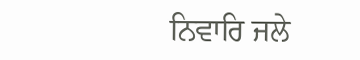ਨਿਵਾਰਿ ਜਲੇ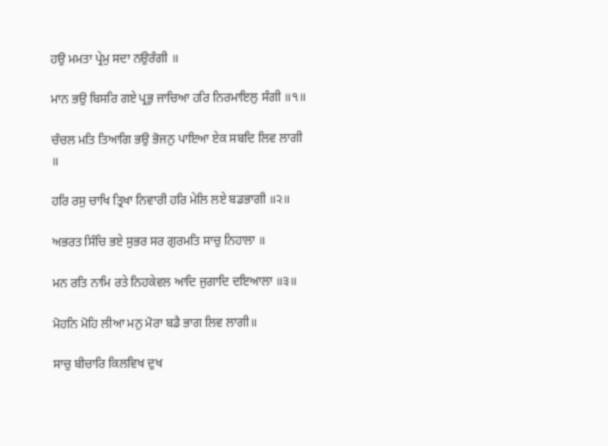ਹਉ ਮਮਤਾ ਪ੍ਰੇਮੁ ਸਦਾ ਨਉਰੰਗੀ ॥

ਮਾਨ ਭਉ ਬਿਸਰਿ ਗਏ ਪ੍ਰਭੁ ਜਾਚਿਆ ਹਰਿ ਨਿਰਮਾਇਲੁ ਸੰਗੀ ॥੧॥

ਚੰਚਲ ਮਤਿ ਤਿਆਗਿ ਭਉ ਭੋਜਨੁ ਪਾਇਆ ਏਕ ਸਬਦਿ ਲਿਵ ਲਾਗੀ ॥

ਹਰਿ ਰਸੁ ਚਾਖਿ ਤ੍ਰਿਖਾ ਨਿਵਾਰੀ ਹਰਿ ਮੇਲਿ ਲਏ ਬਡਭਾਗੀ ॥੨॥

ਅਭਰਤ ਸਿੰਚਿ ਭਏ ਸੁਭਰ ਸਰ ਗੁਰਮਤਿ ਸਾਚੁ ਨਿਹਾਲਾ ॥

ਮਨ ਰਤਿ ਨਾਮਿ ਰਤੇ ਨਿਹਕੇਵਲ ਆਦਿ ਜੁਗਾਦਿ ਦਇਆਲਾ ॥੩॥

ਮੋਹਨਿ ਮੋਹਿ ਲੀਆ ਮਨੁ ਮੋਰਾ ਬਡੈ ਭਾਗ ਲਿਵ ਲਾਗੀ॥

ਸਾਚੁ ਬੀਚਾਰਿ ਕਿਲਵਿਖ ਦੁਖ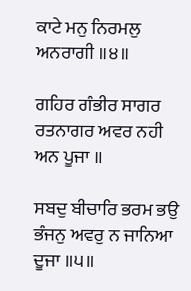ਕਾਟੇ ਮਨੁ ਨਿਰਮਲੁ ਅਨਰਾਗੀ ॥੪॥

ਗਹਿਰ ਗੰਭੀਰ ਸਾਗਰ ਰਤਨਾਗਰ ਅਵਰ ਨਹੀ ਅਨ ਪੂਜਾ ॥

ਸਬਦੁ ਬੀਚਾਰਿ ਭਰਮ ਭਉ ਭੰਜਨੁ ਅਵਰੁ ਨ ਜਾਨਿਆ ਦੂਜਾ ॥੫॥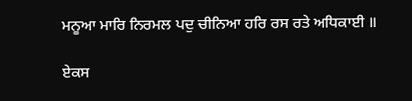ਮਨੂਆ ਮਾਰਿ ਨਿਰਮਲ ਪਦੁ ਚੀਨਿਆ ਹਰਿ ਰਸ ਰਤੇ ਅਧਿਕਾਈ ॥

ਏਕਸ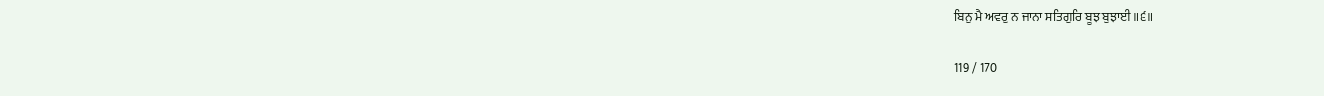ਬਿਨੁ ਮੈ ਅਵਰੁ ਨ ਜਾਨਾ ਸਤਿਗੁਰਿ ਬੂਝ ਬੁਝਾਈ ॥੬॥

119 / 170